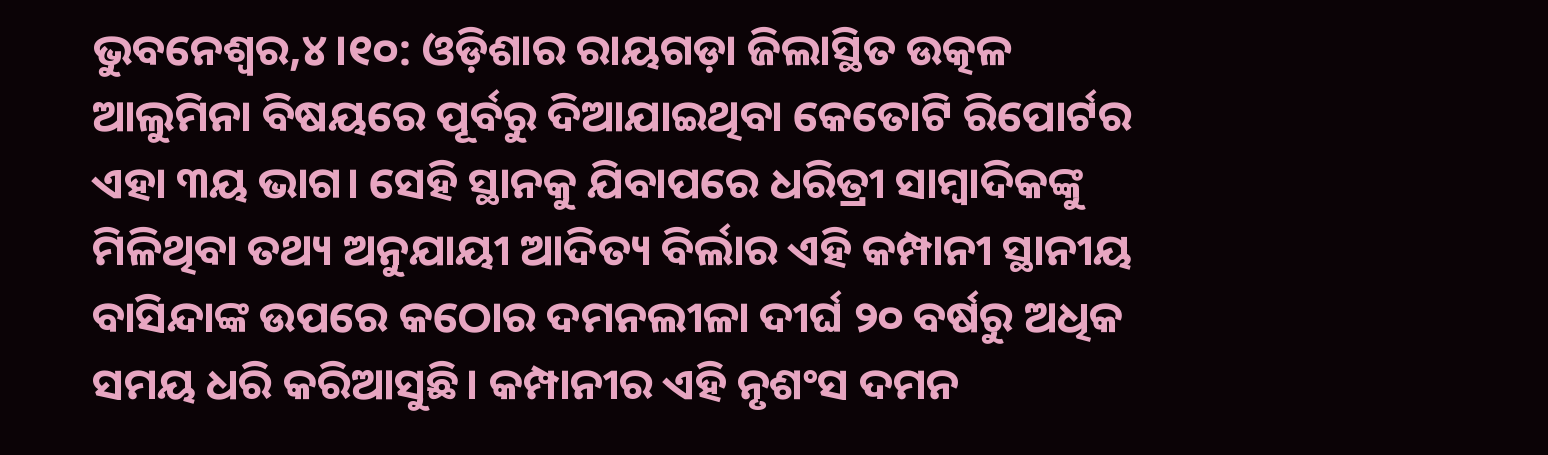ଭୁବନେଶ୍ୱର,୪।୧୦: ଓଡ଼ିଶାର ରାୟଗଡ଼ା ଜିଲାସ୍ଥିତ ଉତ୍କଳ ଆଲୁମିନା ବିଷୟରେ ପୂର୍ବରୁ ଦିଆଯାଇଥିବା କେତୋଟି ରିପୋର୍ଟର ଏହା ୩ୟ ଭାଗ। ସେହି ସ୍ଥାନକୁ ଯିବାପରେ ଧରିତ୍ରୀ ସାମ୍ବାଦିକଙ୍କୁ ମିଳିଥିବା ତଥ୍ୟ ଅନୁଯାୟୀ ଆଦିତ୍ୟ ବିର୍ଲାର ଏହି କମ୍ପାନୀ ସ୍ଥାନୀୟ ବାସିନ୍ଦାଙ୍କ ଉପରେ କଠୋର ଦମନଲୀଳା ଦୀର୍ଘ ୨୦ ବର୍ଷରୁ ଅଧିକ ସମୟ ଧରି କରିଆସୁଛି। କମ୍ପାନୀର ଏହି ନୃଶଂସ ଦମନ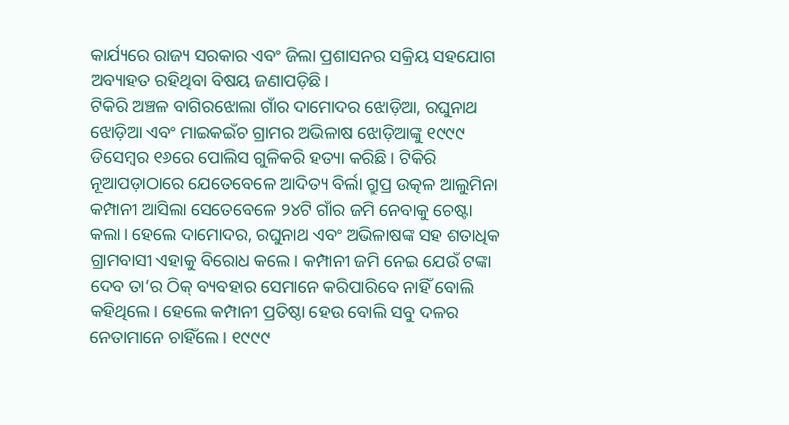କାର୍ଯ୍ୟରେ ରାଜ୍ୟ ସରକାର ଏବଂ ଜିଲା ପ୍ରଶାସନର ସକ୍ରିୟ ସହଯୋଗ ଅବ୍ୟାହତ ରହିଥିବା ବିଷୟ ଜଣାପଡ଼ିଛି।
ଟିକିରି ଅଞ୍ଚଳ ବାଗିରଝୋଲା ଗାଁର ଦାମୋଦର ଝୋଡ଼ିଆ, ରଘୁନାଥ ଝୋଡ଼ିଆ ଏବଂ ମାଇକଇଁଚ ଗ୍ରାମର ଅଭିଳାଷ ଝୋଡ଼ିଆଙ୍କୁ ୧୯୯୯ ଡିସେମ୍ବର ୧୬ରେ ପୋଲିସ ଗୁଳିକରି ହତ୍ୟା କରିଛି। ଟିକିରି ନୂଆପଡ଼ାଠାରେ ଯେତେବେଳେ ଆଦିତ୍ୟ ବିର୍ଲା ଗ୍ରୁପ୍ର ଉତ୍କଳ ଆଲୁମିନା କମ୍ପାନୀ ଆସିଲା ସେତେବେଳେ ୨୪ଟି ଗାଁର ଜମି ନେବାକୁ ଚେଷ୍ଟା କଲା। ହେଲେ ଦାମୋଦର, ରଘୁନାଥ ଏବଂ ଅଭିଳାଷଙ୍କ ସହ ଶତାଧିକ ଗ୍ରାମବାସୀ ଏହାକୁ ବିରୋଧ କଲେ। କମ୍ପାନୀ ଜମି ନେଇ ଯେଉଁ ଟଙ୍କା ଦେବ ତା’ର ଠିକ୍ ବ୍ୟବହାର ସେମାନେ କରିପାରିବେ ନାହିଁ ବୋଲି କହିଥିଲେ। ହେଲେ କମ୍ପାନୀ ପ୍ରତିଷ୍ଠା ହେଉ ବୋଲି ସବୁ ଦଳର ନେତାମାନେ ଚାହିଁଲେ। ୧୯୯୯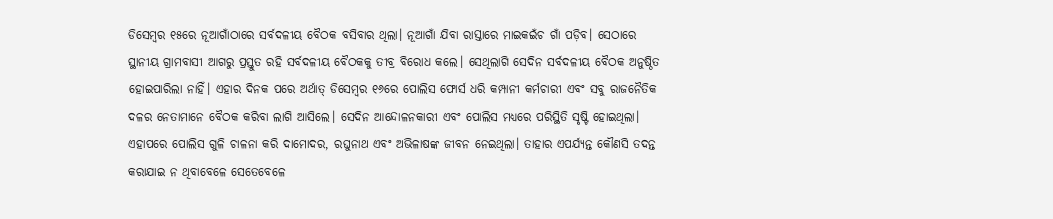ଡିସେମ୍ବର ୧୫ରେ ନୂଆଗାଁଠାରେ ସର୍ବଦଳୀୟ ବୈଠକ ବସିବାର ଥିଲା। ନୂଆଗାଁ ଯିବା ରାସ୍ତାରେ ମାଇକଇଁଚ ଗାଁ ପଡ଼ିବ। ସେଠାରେ ସ୍ଥାନୀୟ ଗ୍ରାମବାସୀ ଆଗରୁ ପ୍ରସ୍ତୁତ ରହି ସର୍ବଦଳୀୟ ବୈଠକକୁ ତୀବ୍ର ବିରୋଧ କଲେ। ସେଥିଲାଗି ସେଦିନ ସର୍ବଦଳୀୟ ବୈଠକ ଅନୁଷ୍ଠିତ ହୋଇପାରିଲା ନାହିଁ। ଏହାର ଦିନକ ପରେ ଅର୍ଥାତ୍ ଡିସେମ୍ବର ୧୬ରେ ପୋଲିସ ଫୋର୍ସ ଧରି କମ୍ପାନୀ କର୍ମଚାରୀ ଏବଂ ସବୁ ରାଜନୈତିକ ଦଳର ନେତାମାନେ ବୈଠକ କରିବା ଲାଗି ଆସିଲେ। ସେଦିନ ଆନ୍ଦୋଳନକାରୀ ଏବଂ ପୋଲିସ ମଧ୍ୟରେ ପରିସ୍ଥିତି ସୃଷ୍ଟି ହୋଇଥିଲା। ଏହାପରେ ପୋଲିସ ଗୁଳି ଚାଳନା କରି ଦାମୋଦର, ରଘୁନାଥ ଏବଂ ଅଭିଳାଷଙ୍କ ଜୀବନ ନେଇଥିଲା। ତାହାର ଏପର୍ଯ୍ୟନ୍ତ କୌଣସି ତଦନ୍ତ କରାଯାଇ ନ ଥିବାବେଳେ ସେତେବେଳେ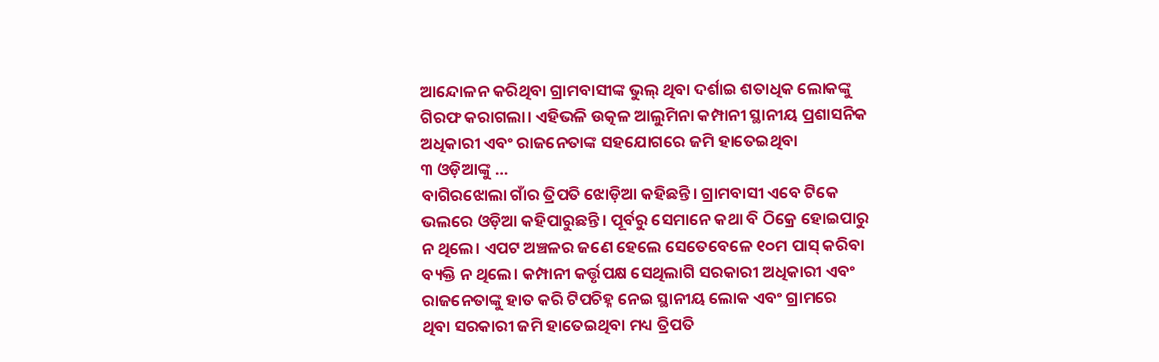ଆନ୍ଦୋଳନ କରିଥିବା ଗ୍ରାମବାସୀଙ୍କ ଭୁଲ୍ ଥିବା ଦର୍ଶାଇ ଶତାଧିକ ଲୋକଙ୍କୁ ଗିରଫ କରାଗଲା। ଏହିଭଳି ଉତ୍କଳ ଆଲୁମିନା କମ୍ପାନୀ ସ୍ଥାନୀୟ ପ୍ରଶାସନିକ ଅଧିକାରୀ ଏବଂ ରାଜନେତାଙ୍କ ସହଯୋଗରେ ଜମି ହାତେଇଥିବା
୩ ଓଡ଼ିଆଙ୍କୁ …
ବାଗିରଝୋଲା ଗାଁର ତ୍ରିପତି ଝୋଡ଼ିଆ କହିଛନ୍ତି। ଗ୍ରାମବାସୀ ଏବେ ଟିକେ ଭଲରେ ଓଡ଼ିଆ କହିପାରୁଛନ୍ତି। ପୂର୍ବରୁ ସେମାନେ କଥା ବି ଠିକ୍ରେ ହୋଇପାରୁ ନ ଥିଲେ। ଏପଟ ଅଞ୍ଚଳର ଜଣେ ହେଲେ ସେତେବେଳେ ୧୦ମ ପାସ୍ କରିବା ବ୍ୟକ୍ତି ନ ଥିଲେ। କମ୍ପାନୀ କର୍ତ୍ତୃପକ୍ଷ ସେଥିଲାଗି ସରକାରୀ ଅଧିକାରୀ ଏବଂ ରାଜନେତାଙ୍କୁ ହାତ କରି ଟିପଚିହ୍ନ ନେଇ ସ୍ଥାନୀୟ ଲୋକ ଏବଂ ଗ୍ରାମରେ
ଥିବା ସରକାରୀ ଜମି ହାତେଇଥିବା ମଧ୍ୟ ତ୍ରିପତି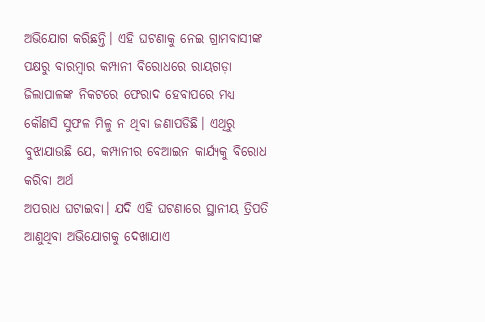ଅଭିଯୋଗ କରିଛନ୍ତି। ଏହି ଘଟଣାକୁ ନେଇ ଗ୍ରାମବାସୀଙ୍କ ପକ୍ଷରୁ ବାରମ୍ବାର କମ୍ପାନୀ ବିରୋଧରେ ରାୟଗଡ଼ା ଜିଲାପାଳଙ୍କ ନିକଟରେ ଫେରାଦ ହେବାପରେ ମଧ୍ୟ କୌଣସି ସୁଫଳ ମିଳୁ ନ ଥିବା ଜଣାପଡିଛି। ଏଥିରୁ ବୁଝାଯାଉଛି ଯେ, କମ୍ପାନୀର ବେଆଇନ କାର୍ଯ୍ୟକୁ ବିରୋଧ କରିବା ଅର୍ଥ
ଅପରାଧ ଘଟାଇବା। ଯଦି ଏହି ଘଟଣାରେ ସ୍ଥାନୀୟ ତ୍ରିପତି ଆଣୁଥିବା ଅଭିଯୋଗକୁ ଦେଖାଯାଏ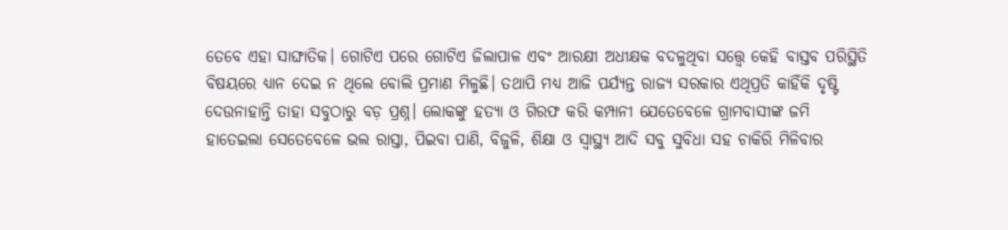ତେବେ ଏହା ସାଙ୍ଘାତିକ। ଗୋଟିଏ ପରେ ଗୋଟିଏ ଜିଲାପାଳ ଏବଂ ଆରକ୍ଷୀ ଅଧୀକ୍ଷକ ବଦଳୁଥିବା ସତ୍ତ୍ୱେ କେହି ବାସ୍ତବ ପରିସ୍ଥିତି ବିଷୟରେ ଧ୍ୟାନ ଦେଇ ନ ଥିଲେ ବୋଲି ପ୍ରମାଣ ମିଳୁଛି। ତଥାପି ମଧ୍ୟ ଆଜି ପର୍ଯ୍ୟନ୍ତ ରାଜ୍ୟ ସରକାର ଏଥିପ୍ରତି କାହିଁକି ଦୃଷ୍ଟି ଦେଉନାହାନ୍ତି ତାହା ସବୁଠାରୁ ବଡ଼ ପ୍ରଶ୍ନ। ଲୋକଙ୍କୁ ହତ୍ୟା ଓ ଗିରଫ କରି କମ୍ପାନୀ ଯେତେବେଳେ ଗ୍ରାମବାସୀଙ୍କ ଜମି ହାତେଇଲା ସେତେବେଳେ ଭଲ ରାସ୍ତା, ପିଇବା ପାଣି, ବିଜୁଳି, ଶିକ୍ଷା ଓ ସ୍ବାସ୍ଥ୍ୟ ଆଦି ସବୁ ସୁବିଧା ସହ ଚାକିରି ମିଳିବାର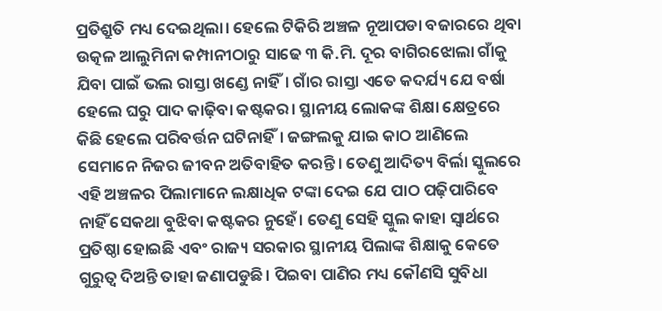ପ୍ରତିଶ୍ରୁତି ମଧ୍ୟ ଦେଇଥିଲା। ହେଲେ ଟିକିରି ଅଞ୍ଚଳ ନୂଆପଡା ବଜାରରେ ଥିବା ଉତ୍କଳ ଆଲୁମିନା କମ୍ପାନୀଠାରୁ ସାଢେ ୩ କି.ମି. ଦୂର ବାଗିରଝୋଲା ଗାଁକୁ ଯିବା ପାଇଁ ଭଲ ରାସ୍ତା ଖଣ୍ଡେ ନାହିଁ। ଗାଁର ରାସ୍ତା ଏତେ କଦର୍ଯ୍ୟ ଯେ ବର୍ଷା ହେଲେ ଘରୁ ପାଦ କାଢ଼ିବା କଷ୍ଟକର। ସ୍ଥାନୀୟ ଲୋକଙ୍କ ଶିକ୍ଷା କ୍ଷେତ୍ରରେ କିଛି ହେଲେ ପରିବର୍ତ୍ତନ ଘଟିନାହିଁ। ଜଙ୍ଗଲକୁ ଯାଇ କାଠ ଆଣିଲେ ସେମାନେ ନିଜର ଜୀବନ ଅତିବାହିତ କରନ୍ତି। ତେଣୁ ଆଦିତ୍ୟ ବିର୍ଲା ସ୍କୁଲରେ ଏହି ଅଞ୍ଚଳର ପିଲାମାନେ ଲକ୍ଷାଧିକ ଟଙ୍କା ଦେଇ ଯେ ପାଠ ପଢ଼ିପାରିବେ ନାହିଁ ସେକଥା ବୁଝିବା କଷ୍ଟକର ନୁହେଁ। ତେଣୁ ସେହି ସ୍କୁଲ କାହା ସ୍ବାର୍ଥରେ ପ୍ରତିଷ୍ଠା ହୋଇଛି ଏବଂ ରାଜ୍ୟ ସରକାର ସ୍ଥାନୀୟ ପିଲାଙ୍କ ଶିକ୍ଷାକୁ କେତେ ଗୁରୁତ୍ୱ ଦିଅନ୍ତି ତାହା ଜଣାପଡୁଛି। ପିଇବା ପାଣିର ମଧ୍ୟ କୌଣସି ସୁବିଧା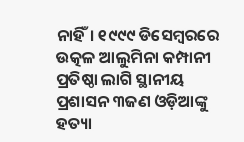ନାହିଁ। ୧୯୯୯ ଡିସେମ୍ବରରେ ଉତ୍କଳ ଆଲୁମିନା କମ୍ପାନୀ ପ୍ରତିଷ୍ଠା ଲାଗି ସ୍ଥାନୀୟ ପ୍ରଶାସନ ୩ଜଣ ଓଡ଼ିଆଙ୍କୁ ହତ୍ୟା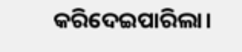କରିଦେଇପାରିଲା।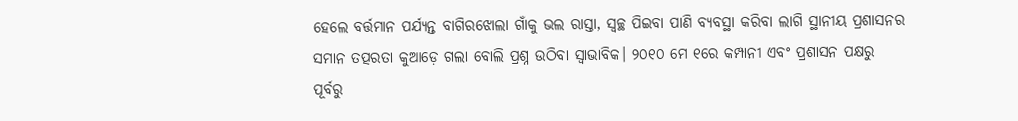ହେଲେ ବର୍ତ୍ତମାନ ପର୍ଯ୍ୟନ୍ତ ବାଗିରଝୋଲା ଗାଁକୁ ଭଲ ରାସ୍ତା, ସ୍ବଚ୍ଛ ପିଇବା ପାଣି ବ୍ୟବସ୍ଥା କରିବା ଲାଗି ସ୍ଥାନୀୟ ପ୍ରଶାସନର ସମାନ ତତ୍ପରତା କୁଆଡ଼େ ଗଲା ବୋଲି ପ୍ରଶ୍ନ ଉଠିବା ସ୍ବାଭାବିକ। ୨୦୧୦ ମେ ୧ରେ କମ୍ପାନୀ ଏବଂ ପ୍ରଶାସନ ପକ୍ଷରୁ ପୂର୍ବରୁ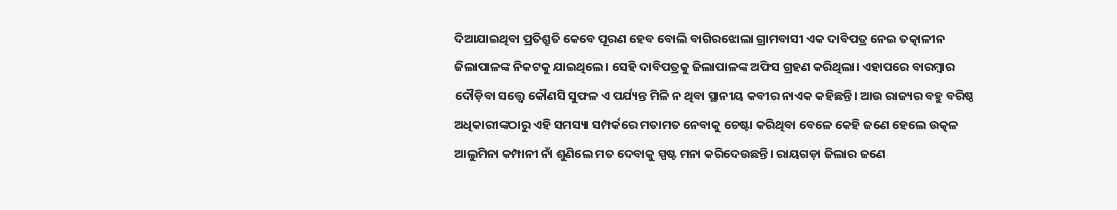ଦିଆଯାଇଥିବା ପ୍ରତିଶ୍ରୁତି କେବେ ପୂରଣ ହେବ ବୋଲି ବାଗିରଝୋଲା ଗ୍ରାମବାସୀ ଏକ ଦାବିପତ୍ର ନେଇ ତତ୍କାଳୀନ ଜିଲାପାଳଙ୍କ ନିକଟକୁ ଯାଇଥିଲେ। ସେହି ଦାବିପତ୍ରକୁ ଜିଲାପାଳଙ୍କ ଅଫିସ ଗ୍ରହଣ କରିଥିଲା। ଏହାପରେ ବାରମ୍ବାର ଦୌଡ଼ିବା ସତ୍ତ୍ୱେ କୌଣସି ସୁଫଳ ଏ ପର୍ଯ୍ୟନ୍ତ ମିଳି ନ ଥିବା ସ୍ଥାନୀୟ କବୀର ନାଏକ କହିଛନ୍ତି। ଆଉ ରାଜ୍ୟର ବହୁ ବରିଷ୍ଠ ଅଧିକାରୀଙ୍କଠାରୁ ଏହି ସମସ୍ୟା ସମ୍ପର୍କରେ ମତାମତ ନେବାକୁ ଚେଷ୍ଟା କରିଥିବା ବେଳେ କେହି ଜଣେ ହେଲେ ଉତ୍କଳ ଆଲୁମିନା କମ୍ପାନୀ ନାଁ ଶୁଣିଲେ ମତ ଦେବାକୁ ସ୍ପଷ୍ଟ ମନା କରିଦେଉଛନ୍ତି। ରାୟଗଡ଼ା ଜିଲାର ଜଣେ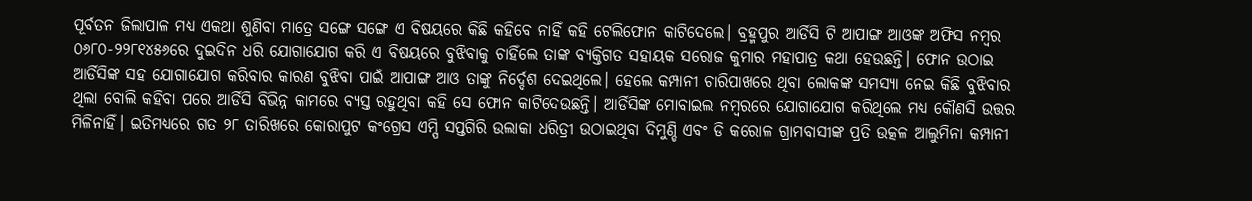ପୂର୍ବତନ ଜିଲାପାଳ ମଧ୍ୟ ଏକଥା ଶୁଣିବା ମାତ୍ରେ ସଙ୍ଗେ ସଙ୍ଗେ ଏ ବିଷୟରେ କିଛି କହିବେ ନାହିଁ କହି ଟେଲିଫୋନ କାଟିଦେଲେ। ବ୍ରହ୍ମପୁର ଆର୍ଡିସି ଟି ଆପାଙ୍ଗ ଆଓଙ୍କ ଅଫିସ ନମ୍ବର ୦୬୮୦-୨୨୮୧୪୫୬ରେ ଦୁଇଦିନ ଧରି ଯୋଗାଯୋଗ କରି ଏ ବିଷୟରେ ବୁଝିବାକୁ ଚାହିଁଲେ ତାଙ୍କ ବ୍ୟକ୍ତିଗତ ସହାୟକ ସରୋଜ କୁମାର ମହାପାତ୍ର କଥା ହେଉଛନ୍ତି। ଫୋନ ଉଠାଇ ଆର୍ଡିସିଙ୍କ ସହ ଯୋଗାଯୋଗ କରିବାର କାରଣ ବୁଝିବା ପାଇଁ ଆପାଙ୍ଗ ଆଓ ତାଙ୍କୁ ନିର୍ଦ୍ଦେଶ ଦେଇଥିଲେ। ହେଲେ କମ୍ପାନୀ ଚାରିପାଖରେ ଥିବା ଲୋକଙ୍କ ସମସ୍ୟା ନେଇ କିଛି ବୁଝିବାର ଥିଲା ବୋଲି କହିବା ପରେ ଆର୍ଡିସି ବିଭିନ୍ନ କାମରେ ବ୍ୟସ୍ତ ରହୁଥିବା କହି ସେ ଫୋନ କାଟିଦେଉଛନ୍ତି। ଆର୍ଡିସିଙ୍କ ମୋବାଇଲ ନମ୍ବରରେ ଯୋଗାଯୋଗ କରିଥିଲେ ମଧ୍ୟ କୌଣସି ଉତ୍ତର ମିଳିନାହିଁ। ଇତିମଧ୍ୟରେ ଗତ ୨୮ ତାରିଖରେ କୋରାପୁଟ କଂଗ୍ରେସ ଏମ୍ପି ସପ୍ତଗିରି ଉଲାକା ଧରିତ୍ରୀ ଉଠାଇଥିବା ଦିମୁଣ୍ଡି ଏବଂ ଡି କରୋଳ ଗ୍ରାମବାସୀଙ୍କ ପ୍ରତି ଉତ୍କଳ ଆଲୁମିନା କମ୍ପାନୀ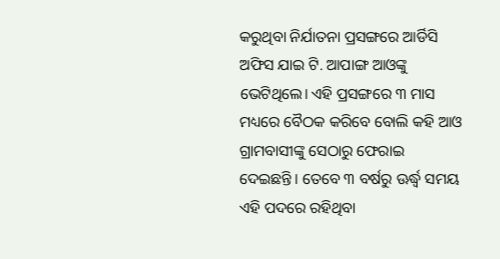କରୁଥିବା ନିର୍ଯାତନା ପ୍ରସଙ୍ଗରେ ଆର୍ଡିସି ଅଫିସ ଯାଇ ଟି. ଆପାଙ୍ଗ ଆଓଙ୍କୁ ଭେଟିଥିଲେ। ଏହି ପ୍ରସଙ୍ଗରେ ୩ ମାସ ମଧ୍ୟରେ ବୈଠକ କରିବେ ବୋଲି କହି ଆଓ ଗ୍ରାମବାସୀଙ୍କୁ ସେଠାରୁ ଫେରାଇ ଦେଇଛନ୍ତି। ତେବେ ୩ ବର୍ଷରୁ ଊର୍ଦ୍ଧ୍ୱ ସମୟ ଏହି ପଦରେ ରହିଥିବା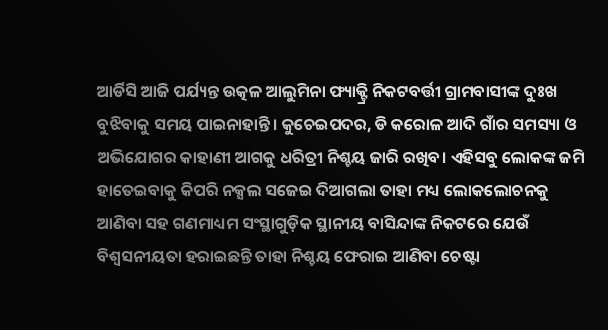ଆର୍ଡିସି ଆଜି ପର୍ଯ୍ୟନ୍ତ ଉତ୍କଳ ଆଲୁମିନା ଫ୍ୟାକ୍ଟ୍ରି ନିକଟବର୍ତ୍ତୀ ଗ୍ରାମବାସୀଙ୍କ ଦୁଃଖ ବୁଝିବାକୁ ସମୟ ପାଇନାହାନ୍ତି। କୁଚେଇପଦର, ଡି କରୋଳ ଆଦି ଗାଁର ସମସ୍ୟା ଓ ଅଭିଯୋଗର କାହାଣୀ ଆଗକୁ ଧରିତ୍ରୀ ନିଶ୍ଚୟ ଜାରି ରଖିବ। ଏହିସବୁ ଲୋକଙ୍କ ଜମି ହାତେଇବାକୁ କିପରି ନକ୍ସଲ ସଜେଇ ଦିଆଗଲା ତାହା ମଧ୍ୟ ଲୋକଲୋଚନକୁ ଆଣିବା ସହ ଗଣମାଧ୍ୟମ ସଂସ୍ଥାଗୁଡ଼ିକ ସ୍ଥାନୀୟ ବାସିନ୍ଦାଙ୍କ ନିକଟରେ ଯେଉଁ ବିଶ୍ୱସନୀୟତା ହରାଇଛନ୍ତି ତାହା ନିଶ୍ଚୟ ଫେରାଇ ଆଣିବା ଚେଷ୍ଟା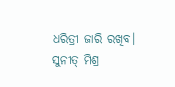ଧରିତ୍ରୀ ଜାରି ରଖିବ।
ସୁନୀତ୍ ମିଶ୍ର